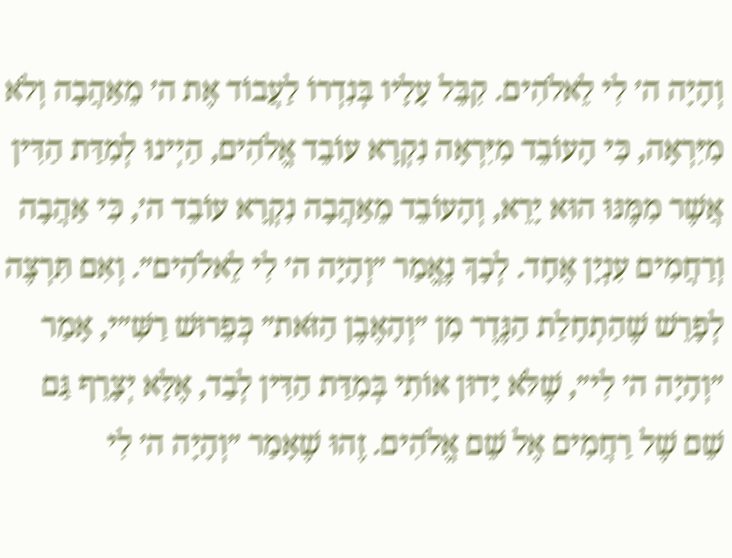וְהָיָה ה׳ לִי לֵאלֹהִים. קִבֵּל עָלָיו בְּנִדְרוֹ לַעֲבוֹד אֶת ה׳ מֵאַהֲבָה וְלֹא מִיִּרְאָה, כִּי הָעוֹבֵד מִיִּרְאָה נִקְרָא עוֹבֵד אֱלֹהִים, הַיְינוּ לְמִדַּת הַדִּין אֲשֶׁר מִמֶּנּוּ הוּא יָרֵא, וְהָעוֹבֵד מֵאַהֲבָה נִקְרָא עוֹבֵד ה׳, כִּי אַהֲבָה וְרַחֲמִים עִנְיָן אֶחָד. לְכָךְ נֶאֱמַר ״וְהָיָה ה׳ לִי לֵאלֹהִים״. וְאִם תִּרְצֶה לְפָרֵשׁ שֶׁהַתְחָלַת הַנֶּדֶר מִן ״וְהָאֶבֶן הַזֹּאת״ כְּפֵרוּשׁ רַשִּׁ״י, אָמַר ״וְהָיָה ה׳ לִי״, שֶׁלֹּא יָדוּן אוֹתִי בְּמִדַּת הַדִּין לְבַד, אֶלָּא יְצָרֵף גַּם שֵׁם שֶׁל רַחֲמִים אֶל שֵׁם אֱלֹהִים. זֶהוּ שֶׁאָמַר ״וְהָיָה ה׳ לִי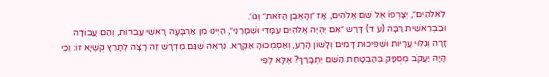לֵאלֹהִים״, יְצָרְפוֹ אֶל שֵׁם אֱלֹהִים, אָז ״וְהָאֶבֶן הַזֹּאת״ וְגוֹ׳.
וּבִבְרֵאשִׁית רַבָּה (ע ד) דָּרַש ״אִם יִהְיֶה אֱלֹהִים עִמָּדִי וּשְׁמָרַנִי״, הַיְינוּ מִן אַרְבָּעָה רָאשֵׁי עֲבֵרוֹת, וְהֵם עֲבוֹדָה זָרָה וְגִלּוּי עֲרָיוֹת וּשְׁפִיכוּת דָּמִים וְלָשׁוֹן הָרָע, וְאַסְמְכוּהָ אַקְרָא. נִרְאֶה שֶׁגַּם מִדְרָשׁ זֶה רָצָה לְתָרֵץ קֻשְׁיָא זוֹ: וְכִי הָיָה יַעֲקֹב מְסֻפָּק בְּהַבְטָחַת הַשֵּׁם יִתְבָּרַךְ? אֶלָּא לְפִי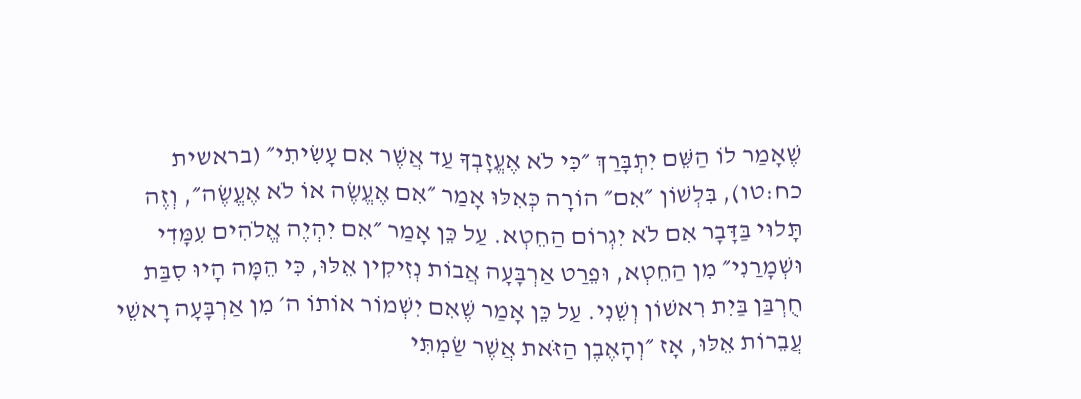שֶׁאָמַר לוֹ הַשֵּׁם יִתְבָּרַךְ ״כִּי לֹא אֶעֱזָבְךָ עַד אֲשֶׁר אִם עָשִׂיתִי״ (בראשית כח:טו), בִּלְשׁוֹן ״אִם״ הוֹרָה כְּאִלּוּ אָמַר ״אִם אֶעֱשֶׂה אוֹ לֹא אֶעֱשֶׂה״, וְזֶה תָּלוּי בַּדָּבָר אִם לֹא יִגְרוֹם הַחֵטְא. עַל כֵּן אָמַר ״אִם יִהְיֶה אֱלֹהִים עִמָּדִי וּשְׁמָרַנִי״ מִן הַחֵטְא, וּפֵרַט אַרְבָּעָה אֲבוֹת נְזִיקִין אֵלּוּ, כִּי הֵמָּה הָיוּ סִבַּת חֻרְבַּן בַּיִת רִאשׁוֹן וְשֵׁנִי. עַל כֵּן אָמַר שֶׁאִם יִשְׁמוֹר אוֹתוֹ ה׳ מִן אַרְבָּעָה רָאשֵׁי עֲבֵרוֹת אֵלּוּ, אָז ״וְהָאֶבֶן הַזֹּאת אֲשֶׁר שַׂמְתִּי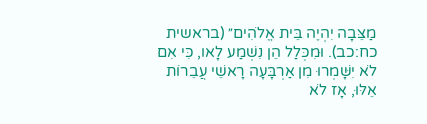מַצֵּבָה יִהְיֶה בֵּית אֱלֹהִים״ (בראשית כח:כב). וּמִכְּלַל הֵן נִשְׁמַע לָאו, כִּי אִם לֹא יִשָּׁמְרוּ מִן אַרְבָּעָה רָאשֵׁי עֲבֵרוֹת אֵלּוּ, אָז לֹא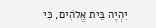יִהְיֶה בֵּית אֱלֹהִים, כִּי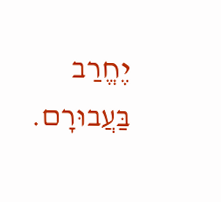יֶחֱרַב בַּעֲבוּרָם.